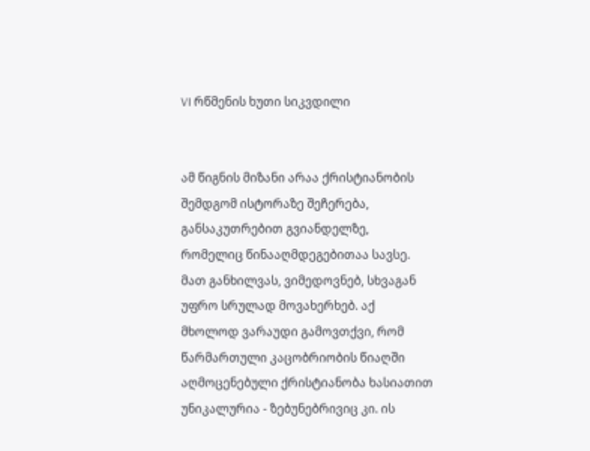VI რწმენის ხუთი სიკვდილი


ამ წიგნის მიზანი არაა ქრისტიანობის შემდგომ ისტორაზე შეჩერება, განსაკუთრებით გვიანდელზე, რომელიც წინააღმდეგებითაა სავსე. მათ განხილვას, ვიმედოვნებ, სხვაგან უფრო სრულად მოვახერხებ. აქ მხოლოდ ვარაუდი გამოვთქვი, რომ წარმართული კაცობრიობის წიაღში აღმოცენებული ქრისტიანობა ხასიათით უნიკალურია - ზებუნებრივიც კი. ის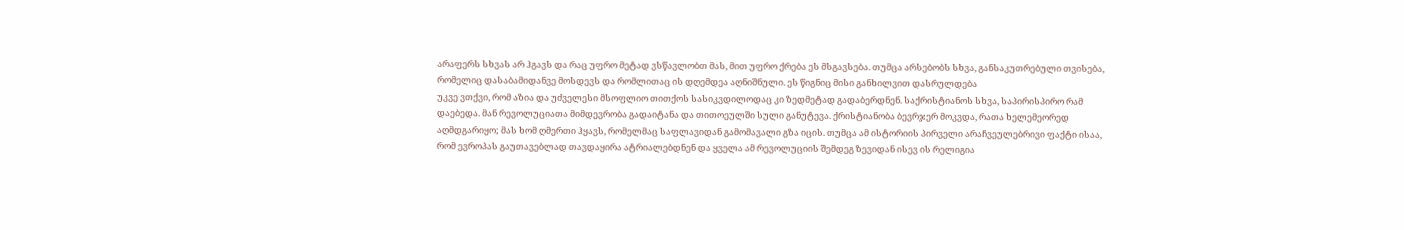არაფერს სხვას არ ჰგავს და რაც უფრო მეტად ვსწავლობთ მას, მით უფრო ქრება ეს მსგავსება. თუმცა არსებობს სხვა, განსაკუთრებული თვისება, რომელიც დასაბამიდანვე მოსდევს და რომლითაც ის დღემდეა აღნიშნული. ეს წიგნიც მისი განხილვით დასრულდება
უკვე ვთქვი, რომ აზია და უძველესი მსოფლიო თითქოს სასიკვდილოდაც კი ზედმეტად გადაბერდნენ. საქრისტიანოს სხვა, საპირისპირო რამ დაებედა. მან რევოლუციათა მიმდევრობა გადაიტანა და თითოეულში სული განუტევა. ქრისტიანობა ბევრჯერ მოკვდა, რათა ხელემეორედ აღმდგარიყო; მას ხომ ღმერთი ჰყავს, რომელმაც საფლავიდან გამომავალი გზა იცის. თუმცა ამ ისტორიის პირველი არაჩვეულებრივი ფაქტი ისაა, რომ ევროპას გაუთავებლად თავდაყირა ატრიალებდნენ და ყველა ამ რევოლუციის შემდეგ ზევიდან ისევ ის რელიგია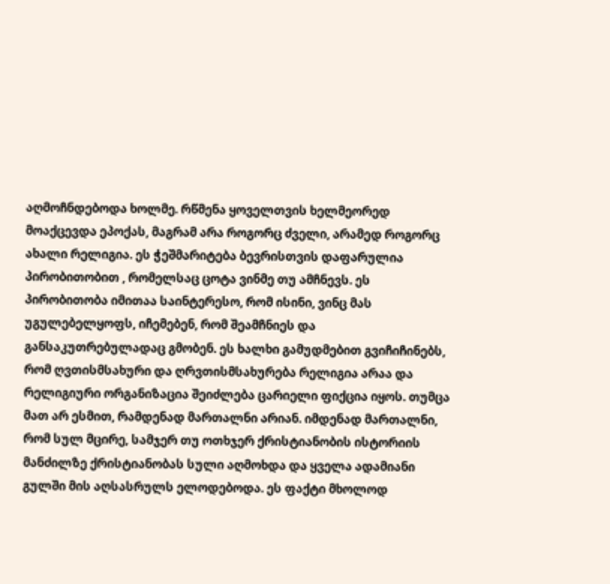აღმოჩნდებოდა ხოლმე. რწმენა ყოველთვის ხელმეორედ მოაქცევდა ეპოქას, მაგრამ არა როგორც ძველი, არამედ როგორც ახალი რელიგია. ეს ჭეშმარიტება ბევრისთვის დაფარულია პირობითობით , რომელსაც ცოტა ვინმე თუ ამჩნევს. ეს პირობითობა იმითაა საინტერესო, რომ ისინი, ვინც მას უგულებელყოფს, იჩემებენ, რომ შეამჩნიეს და განსაკუთრებულადაც გმობენ. ეს ხალხი გამუდმებით გვიჩიჩინებს, რომ ღვთისმსახური და ღრვთისმსახურება რელიგია არაა და რელიგიური ორგანიზაცია შეიძლება ცარიელი ფიქცია იყოს. თუმცა მათ არ ესმით, რამდენად მართალნი არიან. იმდენად მართალნი, რომ სულ მცირე, სამჯერ თუ ოთხჯერ ქრისტიანობის ისტორიის მანძილზე ქრისტიანობას სული აღმოხდა და ყველა ადამიანი გულში მის აღსასრულს ელოდებოდა. ეს ფაქტი მხოლოდ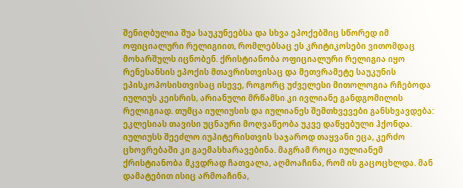შენიღბულია შუა საუკუნეებსა და სხვა ეპოქებშიც სწორედ იმ ოფიციალური რელიგიით, რომლებსაც ეს კრიტიკოსები ვითომდაც მოხარშულს იცნობენ. ქრისტიანობა ოფიციალური რელიგია იყო რენესანსის ეპოქის მთავრისთვისაც და მეთვრამეტე საუკუნის ეპისკოპოსისთვისაც ისევე, როგორც უძველესი მითოლოგია რჩებოდა იულიუს კეისრის, არიანული მრწამსი კი ივლიანე განდგომილის რელიგიად. თუმცა იულიუსის და იულიანეს შემთხვევები განსხვავდება: ეკლესიას თავისი უცნაური მოღვაწეობა უკვე დაწყებული ჰქონდა. იულიუსს შეეძლო იუპიტერისთვის საჯაროდ თაყვანი ეცა, კერძო ცხოვრებაში კი გაემასხარავებინა. მაგრამ როცა იულიანემ ქრისტიანობა მკვდრად ჩათვალა, აღმოაჩინა, რომ ის გაცოცხლდა. მან დამატებით ისიც არმოაჩინა,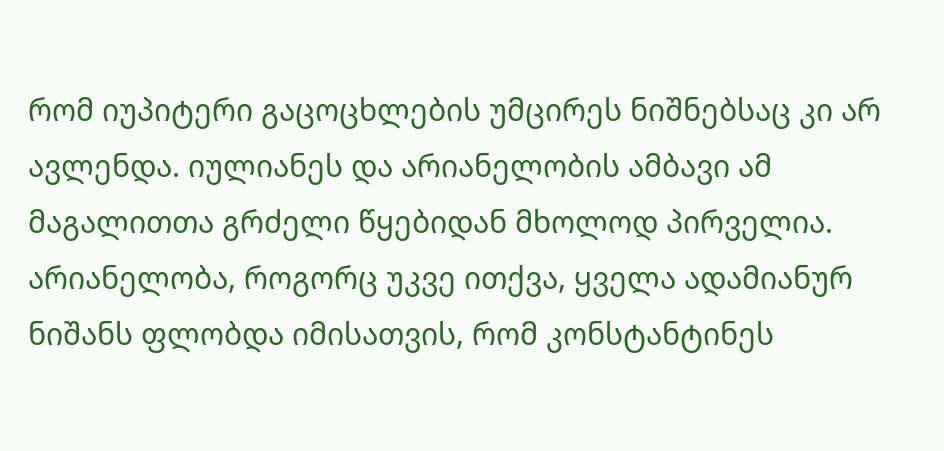რომ იუპიტერი გაცოცხლების უმცირეს ნიშნებსაც კი არ ავლენდა. იულიანეს და არიანელობის ამბავი ამ მაგალითთა გრძელი წყებიდან მხოლოდ პირველია. არიანელობა, როგორც უკვე ითქვა, ყველა ადამიანურ ნიშანს ფლობდა იმისათვის, რომ კონსტანტინეს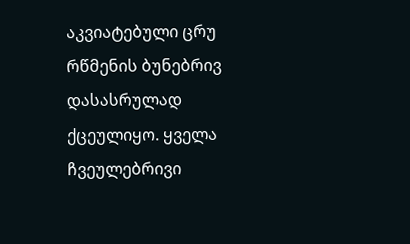აკვიატებული ცრუ რწმენის ბუნებრივ დასასრულად ქცეულიყო. ყველა ჩვეულებრივი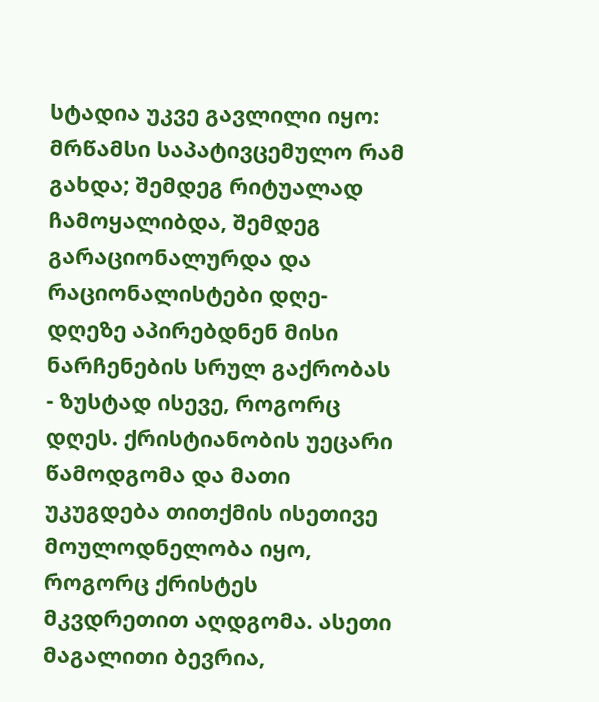სტადია უკვე გავლილი იყო: მრწამსი საპატივცემულო რამ გახდა; შემდეგ რიტუალად ჩამოყალიბდა, შემდეგ გარაციონალურდა და რაციონალისტები დღე-დღეზე აპირებდნენ მისი ნარჩენების სრულ გაქრობას - ზუსტად ისევე, როგორც დღეს. ქრისტიანობის უეცარი წამოდგომა და მათი უკუგდება თითქმის ისეთივე მოულოდნელობა იყო, როგორც ქრისტეს მკვდრეთით აღდგომა. ასეთი მაგალითი ბევრია,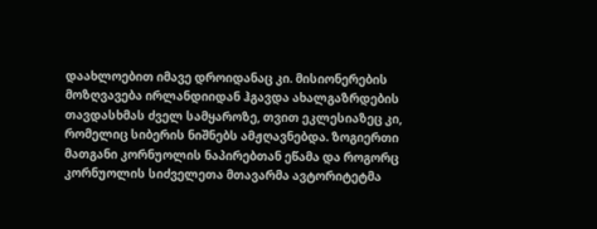დაახლოებით იმავე დროიდანაც კი. მისიონერების მოზღვავება ირლანდიიდან ჰგავდა ახალგაზრდების თავდასხმას ძველ სამყაროზე, თვით ეკლესიაზეც კი, რომელიც სიბერის ნიშნებს ამჟღავნებდა. ზოგიერთი მათგანი კორნუოლის ნაპირებთან ეწამა და როგორც კორნუოლის სიძველეთა მთავარმა ავტორიტეტმა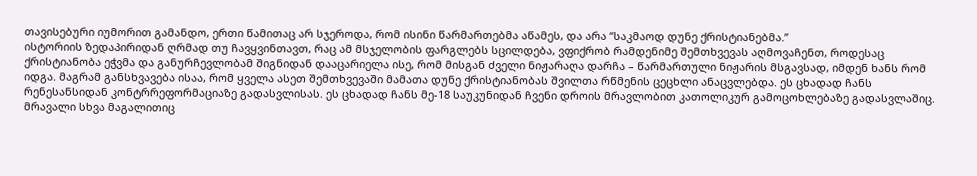თავისებური იუმორით გამანდო, ერთი წამითაც არ სჯეროდა, რომ ისინი წარმართებმა აწამეს, და არა “საკმაოდ დუნე ქრისტიანებმა.”
ისტორიის ზედაპირიდან ღრმად თუ ჩავყვინთავთ, რაც ამ მსჯელობის ფარგლებს სცილდება, ვფიქრობ რამდენიმე შემთხვევას აღმოვაჩენთ, როდესაც ქრისტიანობა ეჭვმა და განურჩევლობამ შიგნიდან დააცარიელა ისე, რომ მისგან ძველი ნიჟარაღა დარჩა – წარმართული ნიჟარის მსგავსად, იმდენ ხანს რომ იდგა. მაგრამ განსხვავება ისაა, რომ ყველა ასეთ შემთხვევაში მამათა დუნე ქრისტიანობას შვილთა რწმენის ცეცხლი ანაცვლებდა. ეს ცხადად ჩანს რენესანსიდან კონტრრეფორმაციაზე გადასვლისას. ეს ცხადად ჩანს მე-18 საუკუნიდან ჩვენი დროის მრავლობით კათოლიკურ გამოცოხლებაზე გადასვლაშიც. მრავალი სხვა მაგალითიც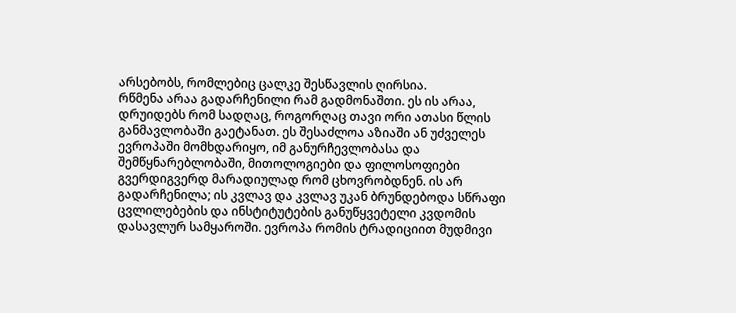არსებობს, რომლებიც ცალკე შესწავლის ღირსია.
რწმენა არაა გადარჩენილი რამ გადმონაშთი. ეს ის არაა, დრუიდებს რომ სადღაც, როგორღაც თავი ორი ათასი წლის განმავლობაში გაეტანათ. ეს შესაძლოა აზიაში ან უძველეს ევროპაში მომხდარიყო, იმ განურჩევლობასა და შემწყნარებლობაში, მითოლოგიები და ფილოსოფიები გვერდიგვერდ მარადიულად რომ ცხოვრობდნენ. ის არ გადარჩენილა; ის კვლავ და კვლავ უკან ბრუნდებოდა სწრაფი ცვლილებების და ინსტიტუტების განუწყვეტელი კვდომის დასავლურ სამყაროში. ევროპა რომის ტრადიციით მუდმივი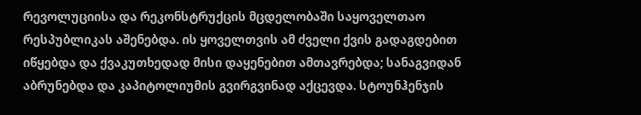რევოლუციისა და რეკონსტრუქცის მცდელობაში საყოველთაო რესპუბლიკას აშენებდა. ის ყოველთვის ამ ძველი ქვის გადაგდებით იწყებდა და ქვაკუთხედად მისი დაყენებით ამთავრებდა; სანაგვიდან აბრუნებდა და კაპიტოლიუმის გვირგვინად აქცევდა. სტოუნჰენჯის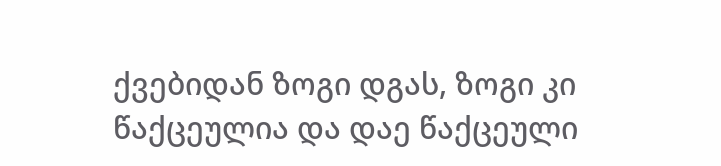ქვებიდან ზოგი დგას, ზოგი კი წაქცეულია და დაე წაქცეული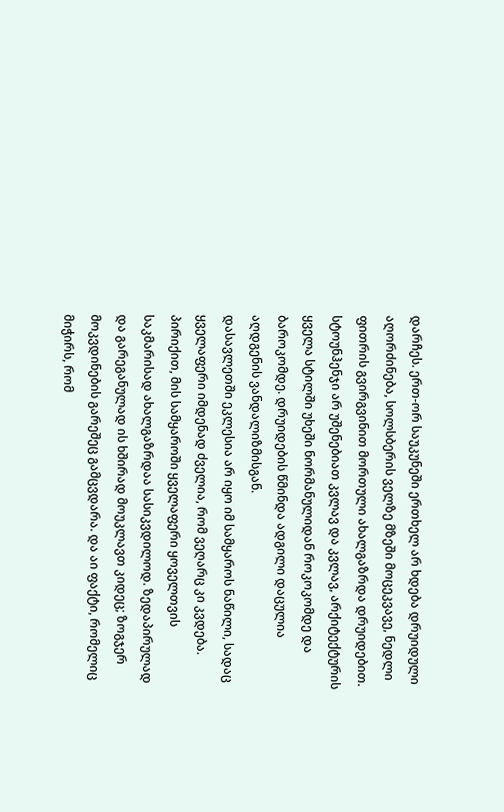დარჩეს. ერთ-ორ საუკუნეში ერთხელ არ ხდება დრუიდული აღორძინება, სოლსბერის ველზე მზეში მოცეკვავე, ნედლი ფითრის გვირგვინით მორთული ახალგაზრდა დრუიდებით. სტოუნჰენჯი არ უშენებიათ კვლავ და კვლავ, არქიტექტურის ყველა სტილში უხეში ნორმანულიდან როკოკომდე და ბაროკომდე. დრუიდების წმინდა ადგილი დაცულია აღდგენის ვანდალიზმისგან.
დასავლეთში ეკლესია არ იყო იმ სამყაროს ნაწილი, სადაც ყველაფერი იმდენად ძველია, რომ ვეღარც კი კვდება. პირიქით, მის სამყაროში ყველაფერი ყოველთვის საკმარისად ახალგაზრდაა სასიკვდილოდ. ზედაპირულად და გარეგანულად ის ხშირად მოუკლავთ კიდეც; ზოგჯერ მოკვდინების გარეშეც გამცვდარა. და აი ფაქტი, რომელიც მიჭირს, რომ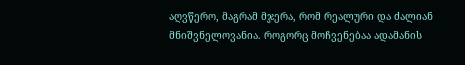აღვწერო, მაგრამ მჯერა, რომ რეალური და ძალიან მნიშვნელოვანია. როგორც მოჩვენებაა ადამანის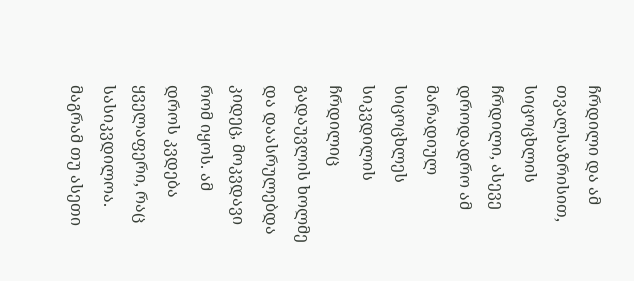ჩრდილი და ამ თვალსაზრისით, სიცოცხლის ჩრდილი, ასევე დროდადრო ამ მარადიულ სიცოცხლეს სიკვდილის ჩრდილიც გადაუვლის ხოლმე და დაასრულებდა კიდეც, მოკვდავი რომ იყოს. ამ დროს კვდება ყველაფერი, რაც სასიკვდილოა. მაგრამ თუ ასეთი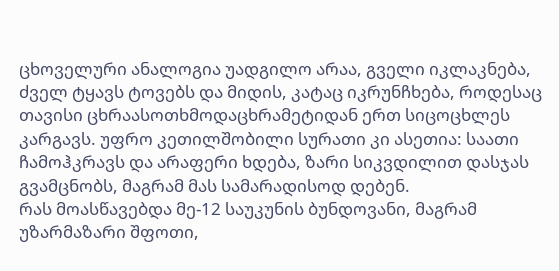ცხოველური ანალოგია უადგილო არაა, გველი იკლაკნება, ძველ ტყავს ტოვებს და მიდის, კატაც იკრუნჩხება, როდესაც თავისი ცხრაასოთხმოდაცხრამეტიდან ერთ სიცოცხლეს კარგავს. უფრო კეთილშობილი სურათი კი ასეთია: საათი ჩამოჰკრავს და არაფერი ხდება, ზარი სიკვდილით დასჯას გვამცნობს, მაგრამ მას სამარადისოდ დებენ.
რას მოასწავებდა მე-12 საუკუნის ბუნდოვანი, მაგრამ უზარმაზარი შფოთი,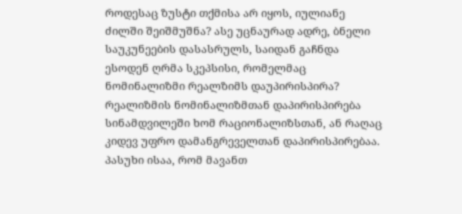როდესაც ზუსტი თქმისა არ იყოს, იულიანე ძილში შეიშმუშნა? ასე უცნაურად ადრე, ბნელი საუკუნეების დასასრულს, საიდან გაჩნდა ესოდენ ღრმა სკეპსისი, რომელმაც ნომინალიზმი რეალზიმს დაუპირისპირა? რეალიზმის ნომინალიზმთან დაპირისპირება სინამდვილეში ხომ რაციონალიზსთან, ან რაღაც კიდევ უფრო დამანგრეველთან დაპირისპირებაა. პასუხი ისაა, რომ მავანთ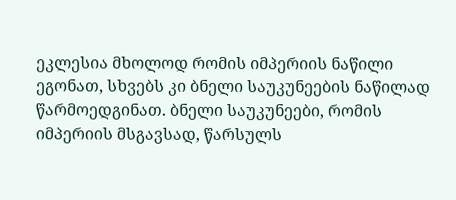ეკლესია მხოლოდ რომის იმპერიის ნაწილი ეგონათ, სხვებს კი ბნელი საუკუნეების ნაწილად წარმოედგინათ. ბნელი საუკუნეები, რომის იმპერიის მსგავსად, წარსულს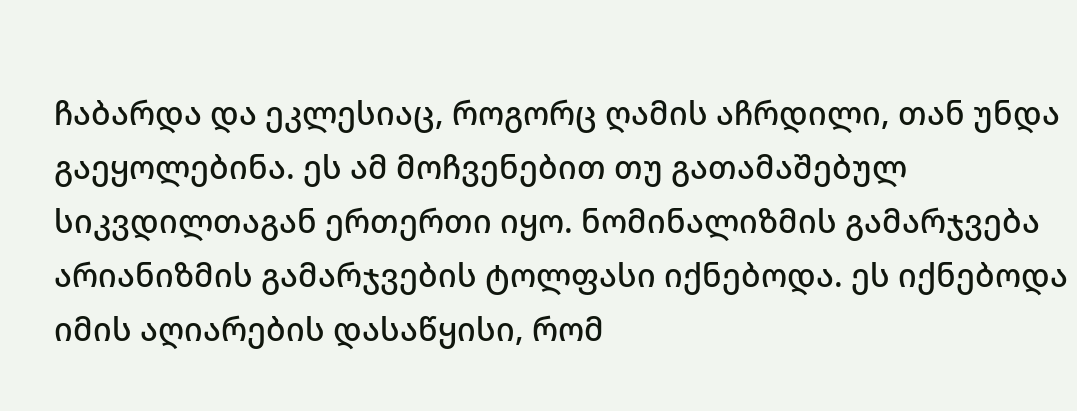ჩაბარდა და ეკლესიაც, როგორც ღამის აჩრდილი, თან უნდა გაეყოლებინა. ეს ამ მოჩვენებით თუ გათამაშებულ სიკვდილთაგან ერთერთი იყო. ნომინალიზმის გამარჯვება არიანიზმის გამარჯვების ტოლფასი იქნებოდა. ეს იქნებოდა იმის აღიარების დასაწყისი, რომ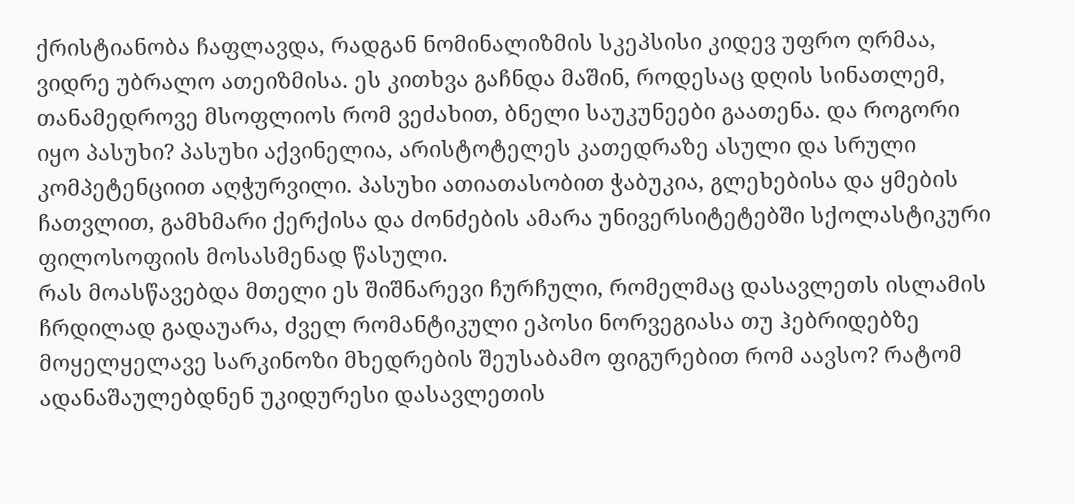ქრისტიანობა ჩაფლავდა, რადგან ნომინალიზმის სკეპსისი კიდევ უფრო ღრმაა, ვიდრე უბრალო ათეიზმისა. ეს კითხვა გაჩნდა მაშინ, როდესაც დღის სინათლემ, თანამედროვე მსოფლიოს რომ ვეძახით, ბნელი საუკუნეები გაათენა. და როგორი იყო პასუხი? პასუხი აქვინელია, არისტოტელეს კათედრაზე ასული და სრული კომპეტენციით აღჭურვილი. პასუხი ათიათასობით ჭაბუკია, გლეხებისა და ყმების ჩათვლით, გამხმარი ქერქისა და ძონძების ამარა უნივერსიტეტებში სქოლასტიკური ფილოსოფიის მოსასმენად წასული.
რას მოასწავებდა მთელი ეს შიშნარევი ჩურჩული, რომელმაც დასავლეთს ისლამის ჩრდილად გადაუარა, ძველ რომანტიკული ეპოსი ნორვეგიასა თუ ჰებრიდებზე მოყელყელავე სარკინოზი მხედრების შეუსაბამო ფიგურებით რომ აავსო? რატომ ადანაშაულებდნენ უკიდურესი დასავლეთის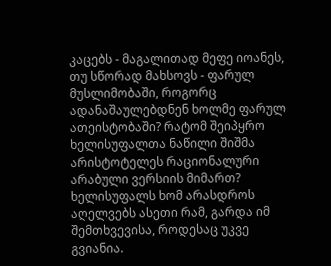კაცებს - მაგალითად მეფე იოანეს, თუ სწორად მახსოვს - ფარულ მუსლიმობაში, როგორც ადანაშაულებდნენ ხოლმე ფარულ ათეისტობაში? რატომ შეიპყრო ხელისუფალთა ნაწილი შიშმა არისტოტელეს რაციონალური არაბული ვერსიის მიმართ? ხელისუფალს ხომ არასდროს აღელვებს ასეთი რამ, გარდა იმ შემთხვევისა, როდესაც უკვე გვიანია.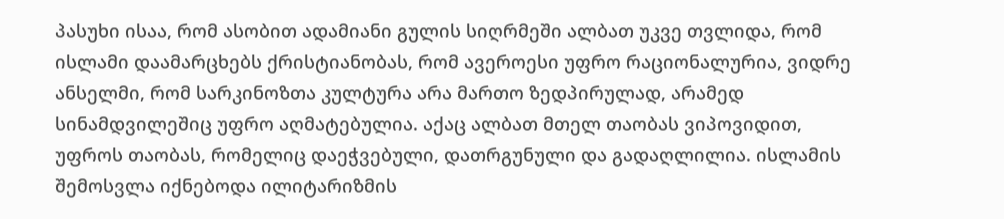პასუხი ისაა, რომ ასობით ადამიანი გულის სიღრმეში ალბათ უკვე თვლიდა, რომ ისლამი დაამარცხებს ქრისტიანობას, რომ ავეროესი უფრო რაციონალურია, ვიდრე ანსელმი, რომ სარკინოზთა კულტურა არა მართო ზედპირულად, არამედ სინამდვილეშიც უფრო აღმატებულია. აქაც ალბათ მთელ თაობას ვიპოვიდით, უფროს თაობას, რომელიც დაეჭვებული, დათრგუნული და გადაღლილია. ისლამის შემოსვლა იქნებოდა ილიტარიზმის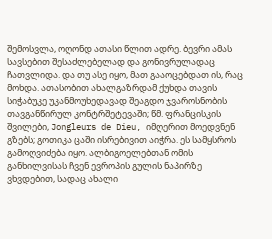შემოსვლა, ოღონდ ათასი წლით ადრე. ბევრი ამას სავსებით შესაძლებელად და გონივრულადაც ჩათვლიდა. და თუ ასე იყო, მათ გააოცებდათ ის, რაც მოხდა. ათასობით ახალგაზრდამ ქუხდა თავის სიჭაბუკე უკანმოუხედავად შეაგდო ჯვაროსნობის თავგანწირულ კონტრშეტევაში; წმ. ფრანცისკის შვილები, Jongleurs de Dieu, იმღერით მოედვნენ გზებს; გოთიკა ცაში ისრებივით აიჭრა. ეს სამყსროს გამოღვიძება იყო. ალბიგოელებთან ომის განხილვისას ჩვენ ევროპის გულის ნაპირზე ვხვდებით, სადაც ახალი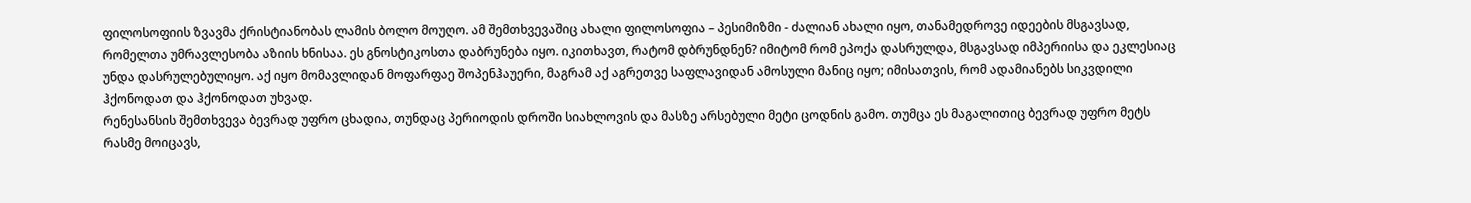ფილოსოფიის ზვავმა ქრისტიანობას ლამის ბოლო მოუღო. ამ შემთხვევაშიც ახალი ფილოსოფია – პესიმიზმი - ძალიან ახალი იყო, თანამედროვე იდეების მსგავსად, რომელთა უმრავლესობა აზიის ხნისაა. ეს გნოსტიკოსთა დაბრუნება იყო. იკითხავთ, რატომ დბრუნდნენ? იმიტომ რომ ეპოქა დასრულდა, მსგავსად იმპერიისა და ეკლესიაც უნდა დასრულებულიყო. აქ იყო მომავლიდან მოფარფაე შოპენჰაუერი, მაგრამ აქ აგრეთვე საფლავიდან ამოსული მანიც იყო; იმისათვის, რომ ადამიანებს სიკვდილი ჰქონოდათ და ჰქონოდათ უხვად.
რენესანსის შემთხვევა ბევრად უფრო ცხადია, თუნდაც პერიოდის დროში სიახლოვის და მასზე არსებული მეტი ცოდნის გამო. თუმცა ეს მაგალითიც ბევრად უფრო მეტს რასმე მოიცავს,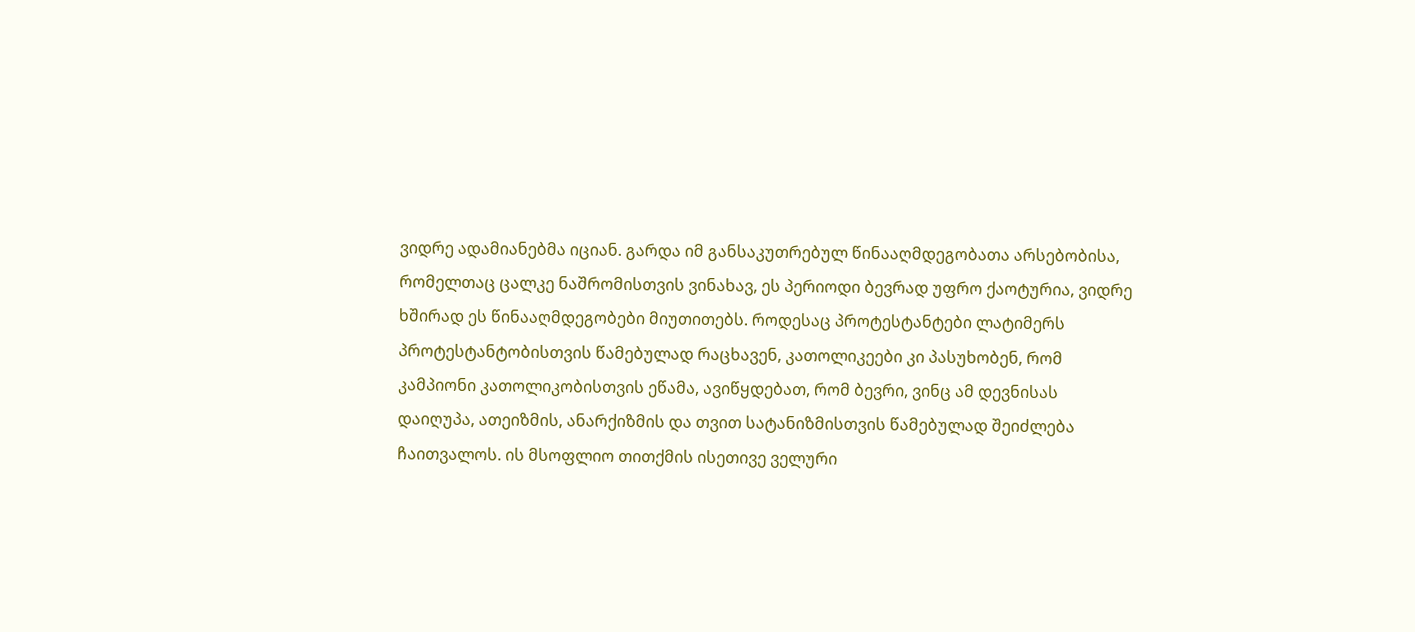ვიდრე ადამიანებმა იციან. გარდა იმ განსაკუთრებულ წინააღმდეგობათა არსებობისა, რომელთაც ცალკე ნაშრომისთვის ვინახავ, ეს პერიოდი ბევრად უფრო ქაოტურია, ვიდრე ხშირად ეს წინააღმდეგობები მიუთითებს. როდესაც პროტესტანტები ლატიმერს პროტესტანტობისთვის წამებულად რაცხავენ, კათოლიკეები კი პასუხობენ, რომ კამპიონი კათოლიკობისთვის ეწამა, ავიწყდებათ, რომ ბევრი, ვინც ამ დევნისას დაიღუპა, ათეიზმის, ანარქიზმის და თვით სატანიზმისთვის წამებულად შეიძლება ჩაითვალოს. ის მსოფლიო თითქმის ისეთივე ველური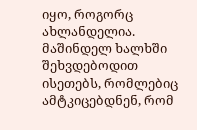იყო, როგორც ახლანდელია. მაშინდელ ხალხში შეხვდებოდით ისეთებს, რომლებიც ამტკიცებდნენ, რომ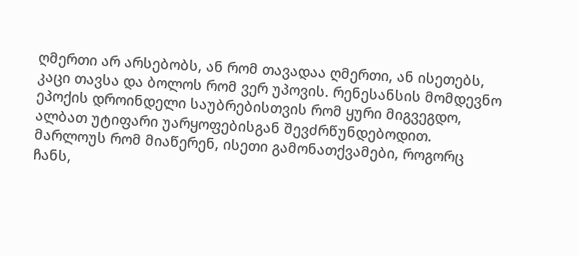ღმერთი არ არსებობს, ან რომ თავადაა ღმერთი, ან ისეთებს, კაცი თავსა და ბოლოს რომ ვერ უპოვის. რენესანსის მომდევნო ეპოქის დროინდელი საუბრებისთვის რომ ყური მიგვეგდო, ალბათ უტიფარი უარყოფებისგან შევძრწუნდებოდით. მარლოუს რომ მიაწერენ, ისეთი გამონათქვამები, როგორც ჩანს,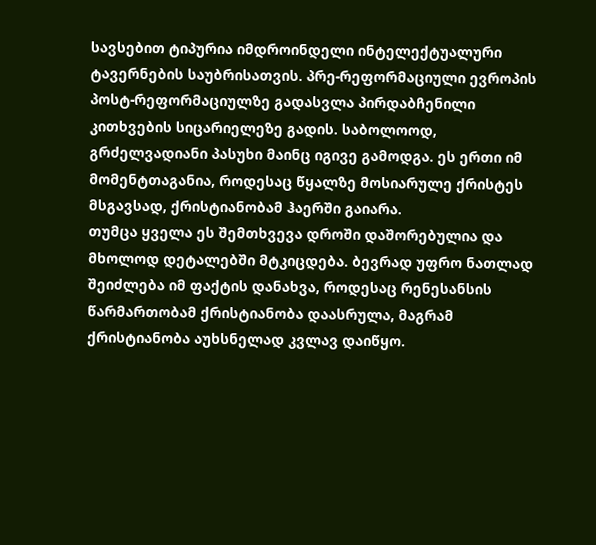სავსებით ტიპურია იმდროინდელი ინტელექტუალური ტავერნების საუბრისათვის. პრე-რეფორმაციული ევროპის პოსტ-რეფორმაციულზე გადასვლა პირდაბჩენილი კითხვების სიცარიელეზე გადის. საბოლოოდ, გრძელვადიანი პასუხი მაინც იგივე გამოდგა. ეს ერთი იმ მომენტთაგანია, როდესაც წყალზე მოსიარულე ქრისტეს მსგავსად, ქრისტიანობამ ჰაერში გაიარა.
თუმცა ყველა ეს შემთხვევა დროში დაშორებულია და მხოლოდ დეტალებში მტკიცდება. ბევრად უფრო ნათლად შეიძლება იმ ფაქტის დანახვა, როდესაც რენესანსის წარმართობამ ქრისტიანობა დაასრულა, მაგრამ ქრისტიანობა აუხსნელად კვლავ დაიწყო.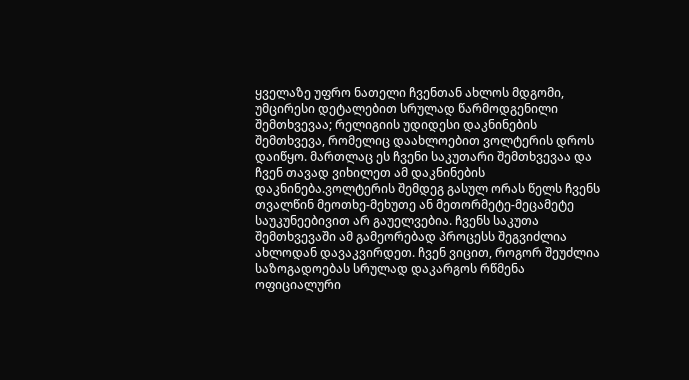ყველაზე უფრო ნათელი ჩვენთან ახლოს მდგომი, უმცირესი დეტალებით სრულად წარმოდგენილი შემთხვევაა; რელიგიის უდიდესი დაკნინების შემთხვევა, რომელიც დაახლოებით ვოლტერის დროს დაიწყო. მართლაც ეს ჩვენი საკუთარი შემთხვევაა და ჩვენ თავად ვიხილეთ ამ დაკნინების დაკნინება.ვოლტერის შემდეგ გასულ ორას წელს ჩვენს თვალწინ მეოთხე-მეხუთე ან მეთორმეტე-მეცამეტე საუკუნეებივით არ გაუელვებია. ჩვენს საკუთა შემთხვევაში ამ გამეორებად პროცესს შეგვიძლია ახლოდან დავაკვირდეთ. ჩვენ ვიცით, როგორ შეუძლია საზოგადოებას სრულად დაკარგოს რწმენა ოფიციალური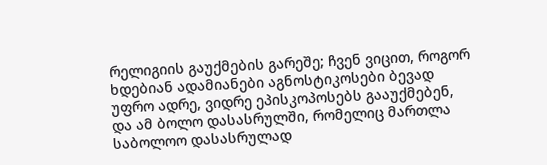რელიგიის გაუქმების გარეშე; ჩვენ ვიცით, როგორ ხდებიან ადამიანები აგნოსტიკოსები ბევად უფრო ადრე, ვიდრე ეპისკოპოსებს გააუქმებენ, და ამ ბოლო დასასრულში, რომელიც მართლა საბოლოო დასასრულად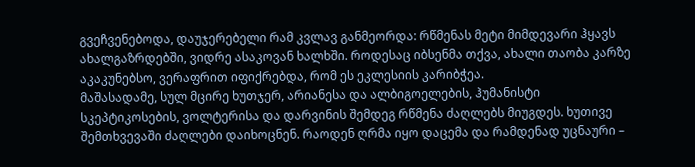გვეჩვენებოდა, დაუჯერებელი რამ კვლავ განმეორდა: რწმენას მეტი მიმდევარი ჰყავს ახალგაზრდებში, ვიდრე ასაკოვან ხალხში. როდესაც იბსენმა თქვა, ახალი თაობა კარზე აკაკუნებსო, ვერაფრით იფიქრებდა, რომ ეს ეკლესიის კარიბჭეა.
მაშასადამე, სულ მცირე ხუთჯერ, არიანესა და ალბიგოელების, ჰუმანისტი სკეპტიკოსების, ვოლტერისა და დარვინის შემდეგ რწმენა ძაღლებს მიუგდეს. ხუთივე შემთხვევაში ძაღლები დაიხოცნენ. რაოდენ ღრმა იყო დაცემა და რამდენად უცნაური –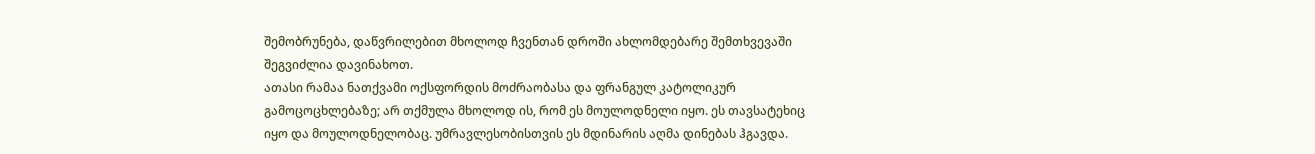შემობრუნება, დაწვრილებით მხოლოდ ჩვენთან დროში ახლომდებარე შემთხვევაში შეგვიძლია დავინახოთ.
ათასი რამაა ნათქვამი ოქსფორდის მოძრაობასა და ფრანგულ კატოლიკურ გამოცოცხლებაზე; არ თქმულა მხოლოდ ის, რომ ეს მოულოდნელი იყო. ეს თავსატეხიც იყო და მოულოდნელობაც. უმრავლესობისთვის ეს მდინარის აღმა დინებას ჰგავდა.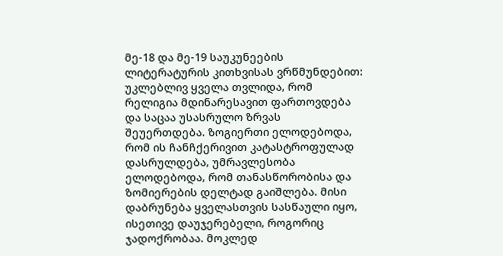მე-18 და მე-19 საუკუნეების ლიტერატურის კითხვისას ვრწმუნდებით: უკლებლივ ყველა თვლიდა, რომ რელიგია მდინარესავით ფართოვდება და საცაა უსასრულო ზრვას შეუერთდება. ზოგიერთი ელოდებოდა, რომ ის ჩანჩქერივით კატასტროფულად დასრულდება, უმრავლესობა ელოდებოდა, რომ თანასწორობისა და ზომიერების დელტად გაიშლება. მისი დაბრუნება ყველასთვის სასწაული იყო, ისეთივე დაუჯერებელი, როგორიც ჯადოქრობაა. მოკლედ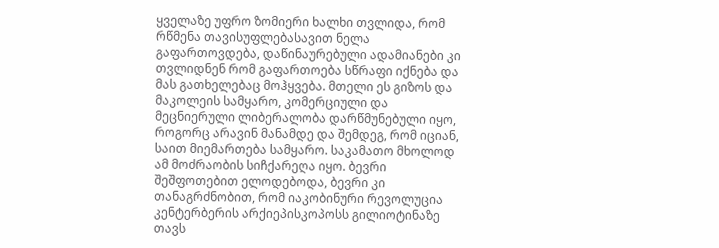ყველაზე უფრო ზომიერი ხალხი თვლიდა, რომ რწმენა თავისუფლებასავით ნელა გაფართოვდება, დაწინაურებული ადამიანები კი თვლიდნენ რომ გაფართოება სწრაფი იქნება და მას გათხელებაც მოჰყვება. მთელი ეს გიზოს და მაკოლეის სამყარო, კომერციული და მეცნიერული ლიბერალობა დარწმუნებული იყო, როგორც არავინ მანამდე და შემდეგ, რომ იციან, საით მიემართება სამყარო. საკამათო მხოლოდ ამ მოძრაობის სიჩქარეღა იყო. ბევრი შეშფოთებით ელოდებოდა, ბევრი კი თანაგრძნობით, რომ იაკობინური რევოლუცია კენტერბერის არქიეპისკოპოსს გილიოტინაზე თავს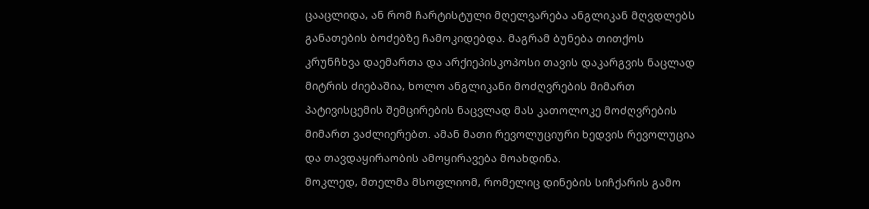ცააცლიდა, ან რომ ჩარტისტული მღელვარება ანგლიკან მღვდლებს განათების ბოძებზე ჩამოკიდებდა. მაგრამ ბუნება თითქოს კრუნჩხვა დაემართა და არქიეპისკოპოსი თავის დაკარგვის ნაცლად მიტრის ძიებაშია, ხოლო ანგლიკანი მოძღვრების მიმართ პატივისცემის შემცირების ნაცვლად მას კათოლოკე მოძღვრების მიმართ ვაძლიერებთ. ამან მათი რევოლუციური ხედვის რევოლუცია და თავდაყირაობის ამოყირავება მოახდინა.
მოკლედ, მთელმა მსოფლიომ, რომელიც დინების სიჩქარის გამო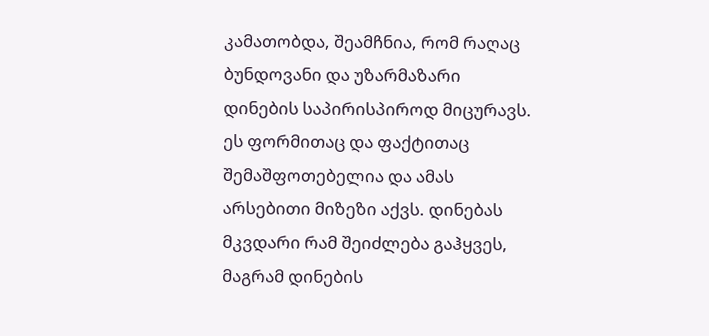კამათობდა, შეამჩნია, რომ რაღაც ბუნდოვანი და უზარმაზარი დინების საპირისპიროდ მიცურავს. ეს ფორმითაც და ფაქტითაც შემაშფოთებელია და ამას არსებითი მიზეზი აქვს. დინებას მკვდარი რამ შეიძლება გაჰყვეს, მაგრამ დინების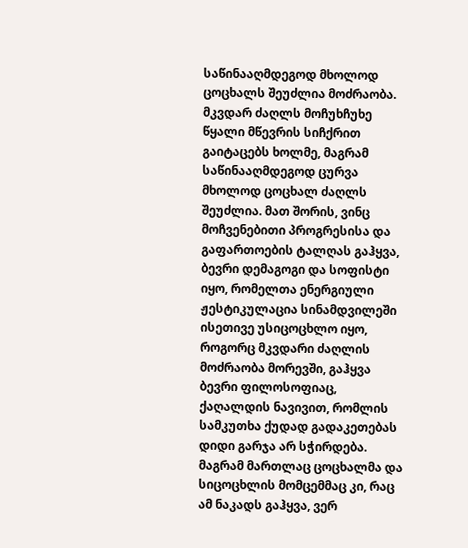საწინააღმდეგოდ მხოლოდ ცოცხალს შეუძლია მოძრაობა. მკვდარ ძაღლს მოჩუხჩუხე წყალი მწევრის სიჩქრით გაიტაცებს ხოლმე, მაგრამ საწინააღმდეგოდ ცურვა მხოლოდ ცოცხალ ძაღლს შეუძლია. მათ შორის, ვინც მოჩვენებითი პროგრესისა და გაფართოების ტალღას გაჰყვა, ბევრი დემაგოგი და სოფისტი იყო, რომელთა ენერგიული ჟესტიკულაცია სინამდვილეში ისეთივე უსიცოცხლო იყო, როგორც მკვდარი ძაღლის მოძრაობა მორევში, გაჰყვა ბევრი ფილოსოფიაც, ქაღალდის ნავივით, რომლის სამკუთხა ქუდად გადაკეთებას დიდი გარჯა არ სჭირდება. მაგრამ მართლაც ცოცხალმა და სიცოცხლის მომცემმაც კი, რაც ამ ნაკადს გაჰყვა, ვერ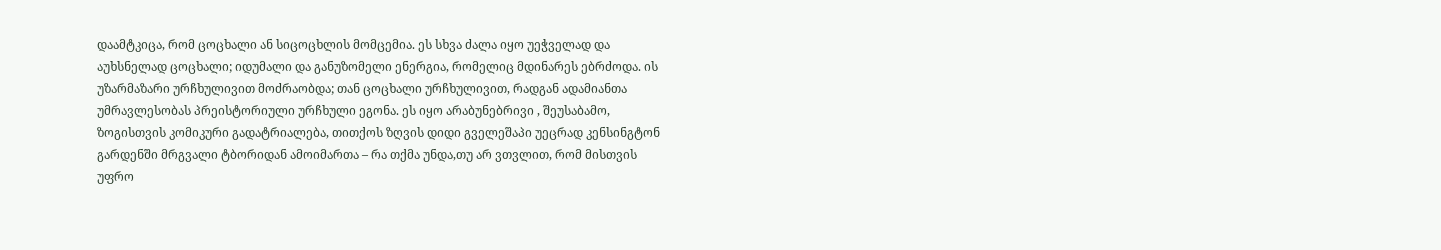დაამტკიცა, რომ ცოცხალი ან სიცოცხლის მომცემია. ეს სხვა ძალა იყო უეჭველად და აუხსნელად ცოცხალი; იდუმალი და განუზომელი ენერგია, რომელიც მდინარეს ებრძოდა. ის უზარმაზარი ურჩხულივით მოძრაობდა; თან ცოცხალი ურჩხულივით, რადგან ადამიანთა უმრავლესობას პრეისტორიული ურჩხული ეგონა. ეს იყო არაბუნებრივი , შეუსაბამო, ზოგისთვის კომიკური გადატრიალება, თითქოს ზღვის დიდი გველეშაპი უეცრად კენსინგტონ გარდენში მრგვალი ტბორიდან ამოიმართა – რა თქმა უნდა,თუ არ ვთვლით, რომ მისთვის უფრო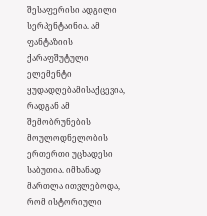შესაფერისი ადგილი სერპენტაინია. ამ ფანტაზიის ქარაფშუტული ელემენტი ყუდადღებამისაქცევია, რადგან ამ შემობრუნების მოულოდნელობის ერთერთი უცხადესი საბუთია. იმხანად მართლა ითვლებოდა, რომ ისტორიული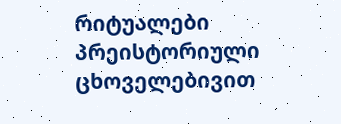რიტუალები პრეისტორიული ცხოველებივით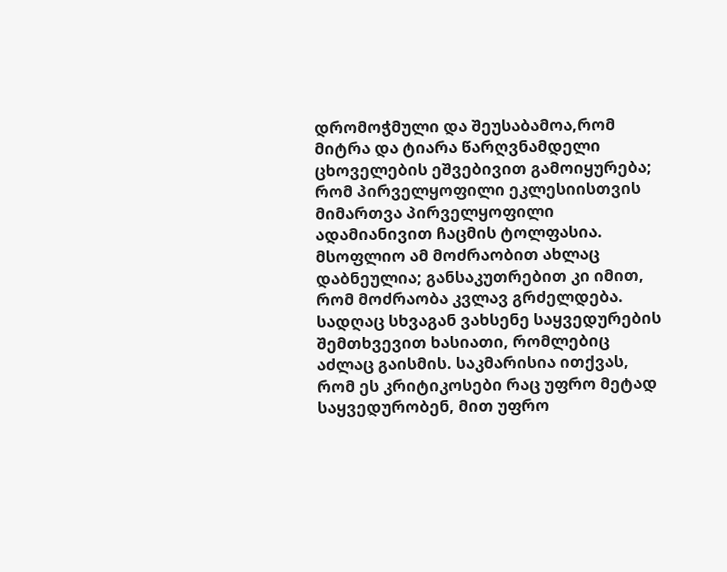დრომოჭმული და შეუსაბამოა,რომ მიტრა და ტიარა წარღვნამდელი ცხოველების ეშვებივით გამოიყურება; რომ პირველყოფილი ეკლესიისთვის მიმართვა პირველყოფილი ადამიანივით ჩაცმის ტოლფასია.
მსოფლიო ამ მოძრაობით ახლაც დაბნეულია; განსაკუთრებით კი იმით, რომ მოძრაობა კვლავ გრძელდება. სადღაც სხვაგან ვახსენე საყვედურების შემთხვევით ხასიათი, რომლებიც აძლაც გაისმის. საკმარისია ითქვას, რომ ეს კრიტიკოსები რაც უფრო მეტად საყვედურობენ, მით უფრო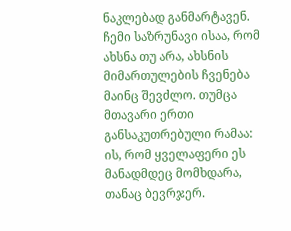ნაკლებად განმარტავენ. ჩემი საზრუნავი ისაა, რომ ახსნა თუ არა, ახსნის მიმართულების ჩვენება მაინც შევძლო. თუმცა მთავარი ერთი განსაკუთრებული რამაა: ის, რომ ყველაფერი ეს მანადმდეც მომხდარა, თანაც ბევრჯერ.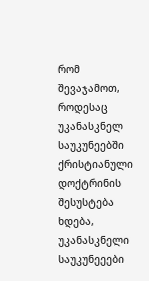რომ შევაჯამოთ, როდესაც უკანასკნელ საუკუნეებში ქრისტიანული დოქტრინის შესუსტება ხდება, უკანასკნელი საუკუნეეები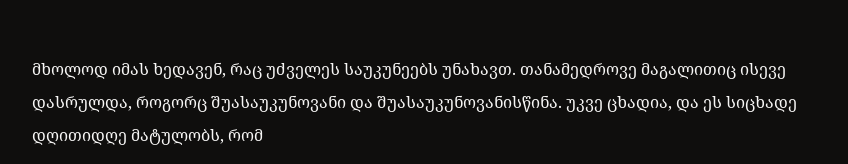მხოლოდ იმას ხედავენ, რაც უძველეს საუკუნეებს უნახავთ. თანამედროვე მაგალითიც ისევე დასრულდა, როგორც შუასაუკუნოვანი და შუასაუკუნოვანისწინა. უკვე ცხადია, და ეს სიცხადე დღითიდღე მატულობს, რომ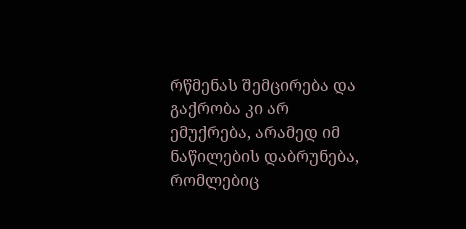რწმენას შემცირება და გაქრობა კი არ ემუქრება, არამედ იმ ნაწილების დაბრუნება, რომლებიც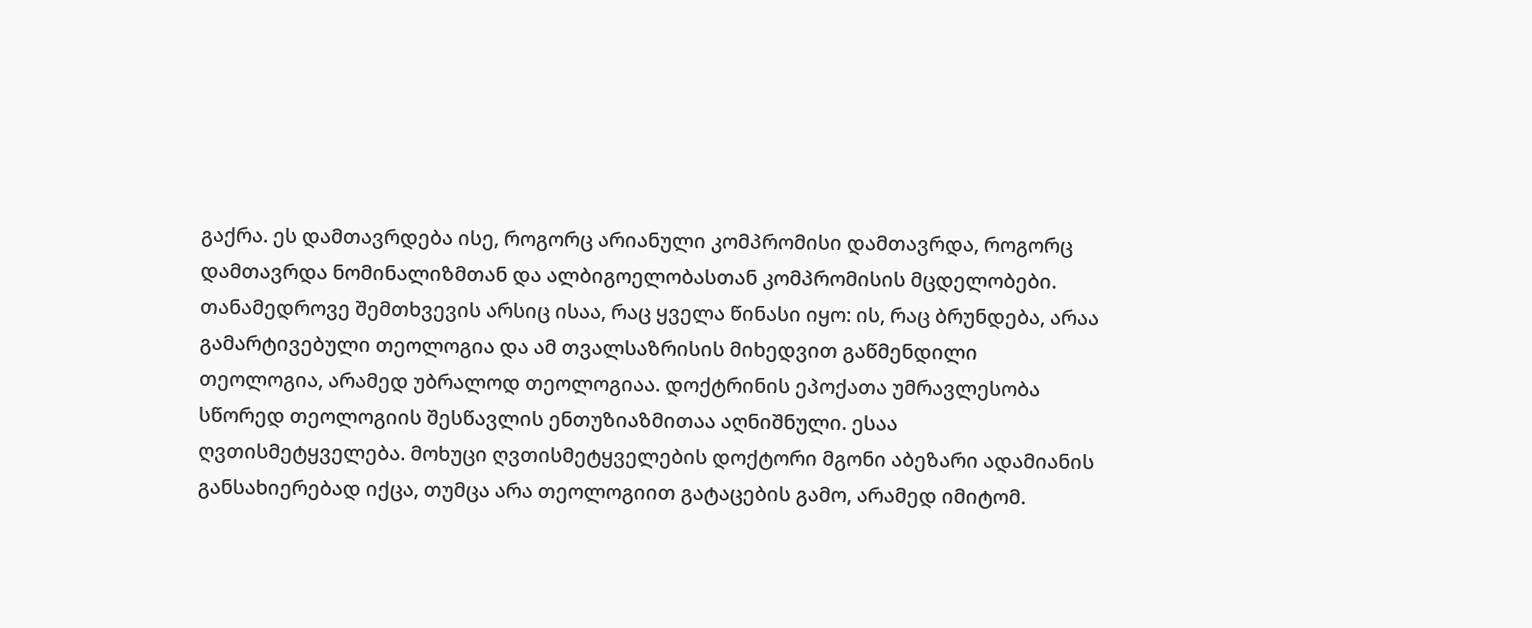გაქრა. ეს დამთავრდება ისე, როგორც არიანული კომპრომისი დამთავრდა, როგორც დამთავრდა ნომინალიზმთან და ალბიგოელობასთან კომპრომისის მცდელობები. თანამედროვე შემთხვევის არსიც ისაა, რაც ყველა წინასი იყო: ის, რაც ბრუნდება, არაა გამარტივებული თეოლოგია და ამ თვალსაზრისის მიხედვით გაწმენდილი თეოლოგია, არამედ უბრალოდ თეოლოგიაა. დოქტრინის ეპოქათა უმრავლესობა სწორედ თეოლოგიის შესწავლის ენთუზიაზმითაა აღნიშნული. ესაა ღვთისმეტყველება. მოხუცი ღვთისმეტყველების დოქტორი მგონი აბეზარი ადამიანის განსახიერებად იქცა, თუმცა არა თეოლოგიით გატაცების გამო, არამედ იმიტომ.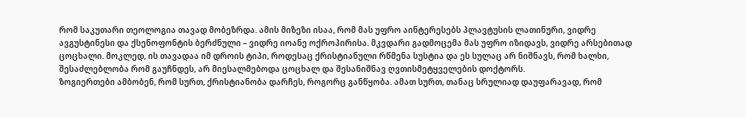რომ საკუთარი თეოლოგია თავად მობეზრდა. ამის მიზეზი ისაა, რომ მას უფრო აინტერესებს პლავტუსის ლათინური, ვიდრე ავგუსტინესი და ქსენოფონტის ბერძნული – ვიდრე იოანე ოქროპირისა. მკვდარი გადმოცემა მას უფრო იზიდავს, ვიდრე არსებითად ცოცხალი. მოკლედ, ის თავადაა იმ დროის ტიპი, როდესაც ქრისტიანული რწმენა სუსტია და ეს სულაც არ ნიშნავს, რომ ხალხი, შესაძლებლობა რომ გაუჩნდეს, არ მიესალმებოდა ცოცხალ და შესანიშნავ ღვთისმეტყველების დოქტორს.
ზოგიერთები ამბობენ, რომ სურთ, ქრისტიანობა დარჩეს, როგორც განწყობა. ამათ სურთ, თანაც სრულიად დაუფარავად, რომ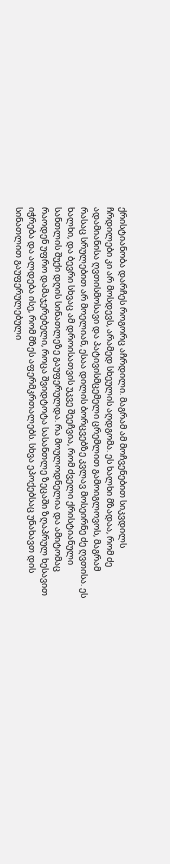ქრისტიანობა დარჩეს როგორც აჩრდილი. მაგრამ ამ მოჩვენებით სიკვდილს ჩრდილები კი არ მოსდევს, არამედ სხეულის აღდგომა. ეს ხალხი მზადაა, რომ ძე ადამიანისა ღვთისმოსავი და პატივისმცემელი ცრემლით გამოიგლოვოს, მაგრამ რასაც სრულებით არ მოელიან, ესაა დილის ბორცვებზე კვლავ მოსეირნე ძე ღვთისა. ეს ხალხი, და ბევრი სხვაც ამ დროისათვის უკვე შეეჩვია, რომ ძველი ქრისტიანული სანთლის შუქი დღის სინათლეზე გაუფერულდა. რა მოულოდნელია და ამიტომაც რაოდენ უფრო დამაჯერებელი, როცა შვიდტოტა სასანთლე ზეცაში ზღაპრულ ხესავით იჭრება და ალდება ისე, რომ მზეს აფერმკრთალებს. სხვა ეპოქებსაც უნახავთ დის სინათლით გაუფერულებული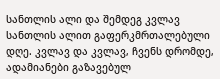სანთლის ალი და შემდეგ კვლავ სანთლის ალით გაფერკმრთალებული დღე. კვლავ და კვლავ, ჩვენს დრომდე, ადამიანები გაზავებულ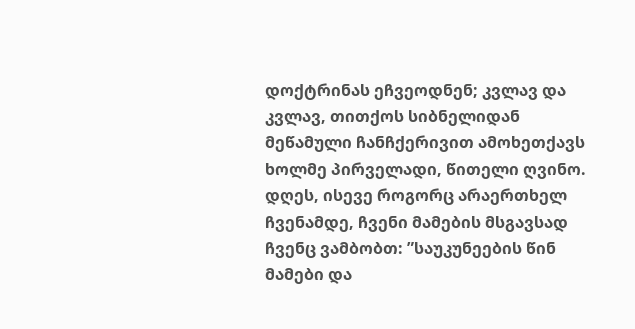დოქტრინას ეჩვეოდნენ; კვლავ და კვლავ, თითქოს სიბნელიდან მეწამული ჩანჩქერივით ამოხეთქავს ხოლმე პირველადი, წითელი ღვინო. დღეს, ისევე როგორც არაერთხელ ჩვენამდე, ჩვენი მამების მსგავსად ჩვენც ვამბობთ: ”საუკუნეების წინ მამები და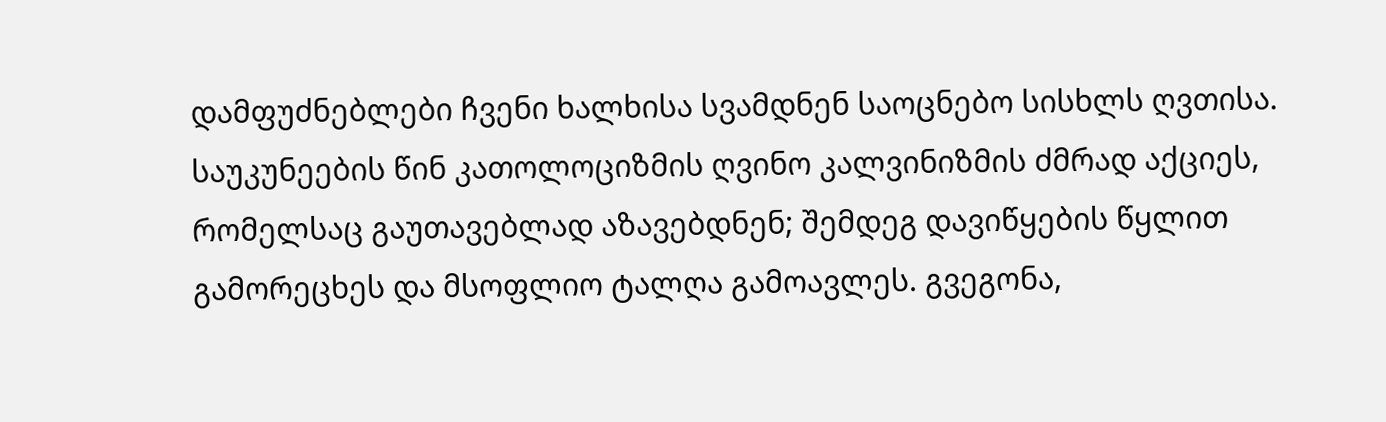დამფუძნებლები ჩვენი ხალხისა სვამდნენ საოცნებო სისხლს ღვთისა. საუკუნეების წინ კათოლოციზმის ღვინო კალვინიზმის ძმრად აქციეს, რომელსაც გაუთავებლად აზავებდნენ; შემდეგ დავიწყების წყლით გამორეცხეს და მსოფლიო ტალღა გამოავლეს. გვეგონა,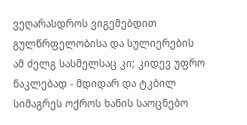ვეღარასდროს ვიგემებდით გულწრფელობისა და სულიერების ამ ძელგ სასმელსაც კი; კიდევ უფრო ნაკლებად - მდიდარ და ტკბილ სიმაგრეს ოქროს ხანის საოცნებო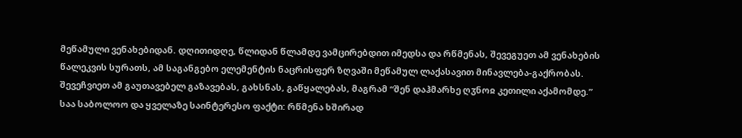მეწამული ვენახებიდან. დღითიდღე, წლიდან წლამდე ვამცირებდით იმედსა და რწმენას, შევეგუეთ ამ ვენახების წალეკვის სურათს, ამ საგანგებო ელემენტის ნაცრისფერ ზღვაში მეწამულ ლაქასავით მინავლება-გაქრობას. შევეჩვიეთ ამ გაუთავებელ გაზავებას, გახსნას, გაწყალებას, მაგრამ “შენ დაჰმარხე ღჳნოჲ კეთილი აქამომდე.”
საა საბოლოო და ყველაზე საინტერესო ფაქტი: რწმენა ხშირად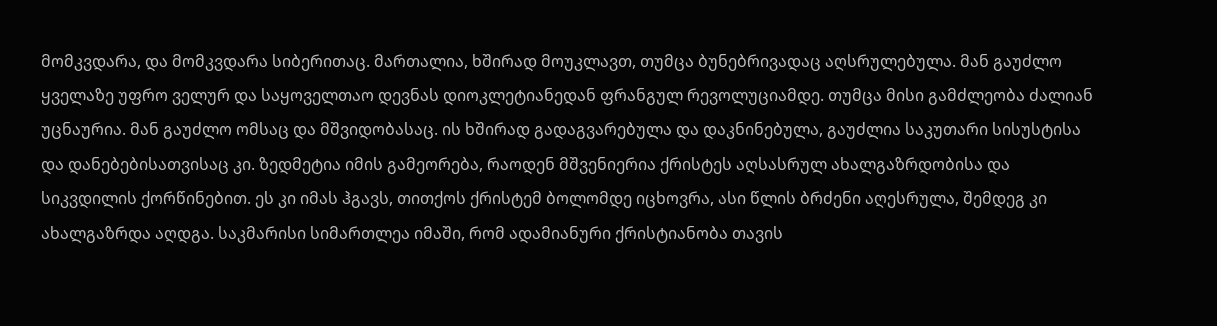მომკვდარა, და მომკვდარა სიბერითაც. მართალია, ხშირად მოუკლავთ, თუმცა ბუნებრივადაც აღსრულებულა. მან გაუძლო ყველაზე უფრო ველურ და საყოველთაო დევნას დიოკლეტიანედან ფრანგულ რევოლუციამდე. თუმცა მისი გამძლეობა ძალიან უცნაურია. მან გაუძლო ომსაც და მშვიდობასაც. ის ხშირად გადაგვარებულა და დაკნინებულა, გაუძლია საკუთარი სისუსტისა და დანებებისათვისაც კი. ზედმეტია იმის გამეორება, რაოდენ მშვენიერია ქრისტეს აღსასრულ ახალგაზრდობისა და სიკვდილის ქორწინებით. ეს კი იმას ჰგავს, თითქოს ქრისტემ ბოლომდე იცხოვრა, ასი წლის ბრძენი აღესრულა, შემდეგ კი ახალგაზრდა აღდგა. საკმარისი სიმართლეა იმაში, რომ ადამიანური ქრისტიანობა თავის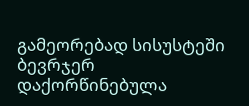გამეორებად სისუსტეში ბევრჯერ დაქორწინებულა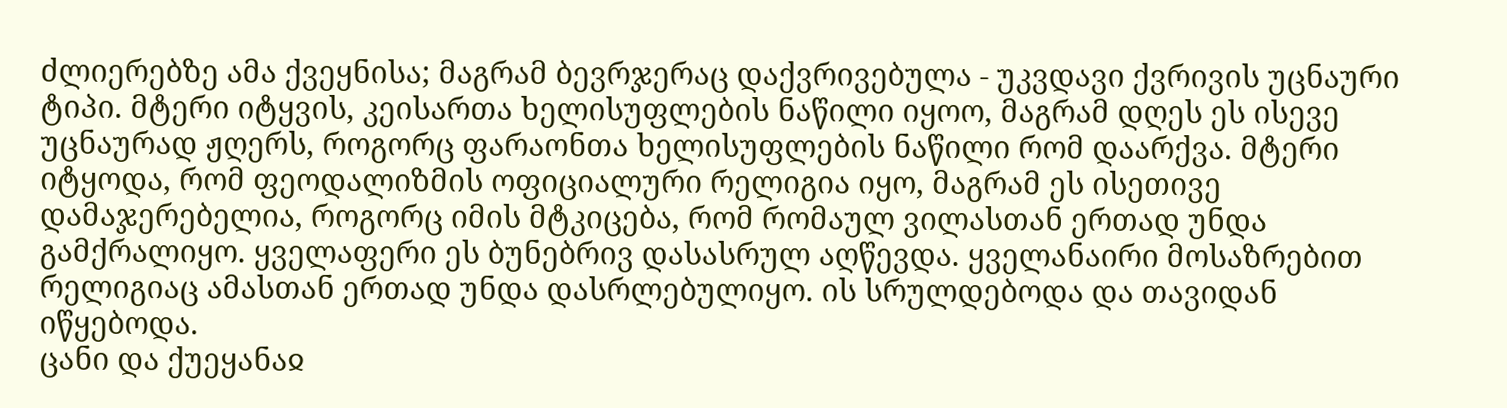ძლიერებზე ამა ქვეყნისა; მაგრამ ბევრჯერაც დაქვრივებულა - უკვდავი ქვრივის უცნაური ტიპი. მტერი იტყვის, კეისართა ხელისუფლების ნაწილი იყოო, მაგრამ დღეს ეს ისევე უცნაურად ჟღერს, როგორც ფარაონთა ხელისუფლების ნაწილი რომ დაარქვა. მტერი იტყოდა, რომ ფეოდალიზმის ოფიციალური რელიგია იყო, მაგრამ ეს ისეთივე დამაჯერებელია, როგორც იმის მტკიცება, რომ რომაულ ვილასთან ერთად უნდა გამქრალიყო. ყველაფერი ეს ბუნებრივ დასასრულ აღწევდა. ყველანაირი მოსაზრებით რელიგიაც ამასთან ერთად უნდა დასრლებულიყო. ის სრულდებოდა და თავიდან იწყებოდა.
ცანი და ქუეყანაჲ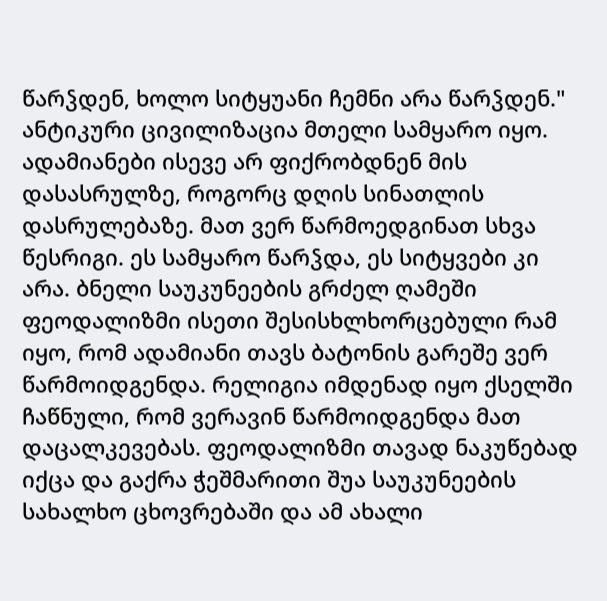წარჴდენ, ხოლო სიტყუანი ჩემნი არა წარჴდენ." ანტიკური ცივილიზაცია მთელი სამყარო იყო. ადამიანები ისევე არ ფიქრობდნენ მის დასასრულზე, როგორც დღის სინათლის დასრულებაზე. მათ ვერ წარმოედგინათ სხვა წესრიგი. ეს სამყარო წარჴდა, ეს სიტყვები კი არა. ბნელი საუკუნეების გრძელ ღამეში ფეოდალიზმი ისეთი შესისხლხორცებული რამ იყო, რომ ადამიანი თავს ბატონის გარეშე ვერ წარმოიდგენდა. რელიგია იმდენად იყო ქსელში ჩაწნული, რომ ვერავინ წარმოიდგენდა მათ დაცალკევებას. ფეოდალიზმი თავად ნაკუწებად იქცა და გაქრა ჭეშმარითი შუა საუკუნეების სახალხო ცხოვრებაში და ამ ახალი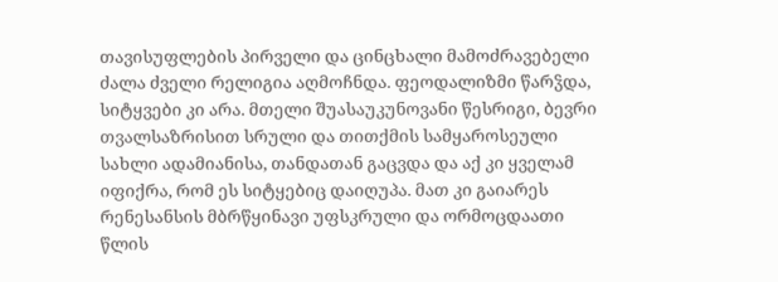თავისუფლების პირველი და ცინცხალი მამოძრავებელი ძალა ძველი რელიგია აღმოჩნდა. ფეოდალიზმი წარჴდა, სიტყვები კი არა. მთელი შუასაუკუნოვანი წესრიგი, ბევრი თვალსაზრისით სრული და თითქმის სამყაროსეული სახლი ადამიანისა, თანდათან გაცვდა და აქ კი ყველამ იფიქრა, რომ ეს სიტყებიც დაიღუპა. მათ კი გაიარეს რენესანსის მბრწყინავი უფსკრული და ორმოცდაათი წლის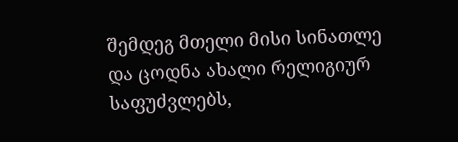შემდეგ მთელი მისი სინათლე და ცოდნა ახალი რელიგიურ საფუძვლებს,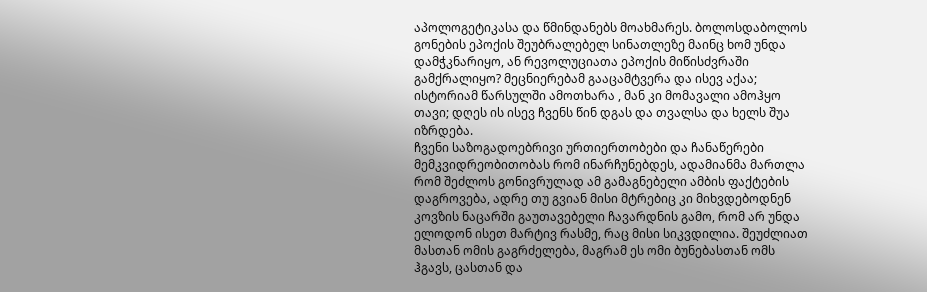აპოლოგეტიკასა და წმინდანებს მოახმარეს. ბოლოსდაბოლოს გონების ეპოქის შეუბრალებელ სინათლეზე მაინც ხომ უნდა დამჭკნარიყო, ან რევოლუციათა ეპოქის მიწისძვრაში გამქრალიყო? მეცნიერებამ გააცამტვერა და ისევ აქაა; ისტორიამ წარსულში ამოთხარა , მან კი მომავალი ამოჰყო თავი; დღეს ის ისევ ჩვენს წინ დგას და თვალსა და ხელს შუა იზრდება.
ჩვენი საზოგადოებრივი ურთიერთობები და ჩანაწერები მემკვიდრეობითობას რომ ინარჩუნებდეს, ადამიანმა მართლა რომ შეძლოს გონივრულად ამ გამაგნებელი ამბის ფაქტების დაგროვება, ადრე თუ გვიან მისი მტრებიც კი მიხვდებოდნენ კოვზის ნაცარში გაუთავებელი ჩავარდნის გამო, რომ არ უნდა ელოდონ ისეთ მარტივ რასმე, რაც მისი სიკვდილია. შეუძლიათ მასთან ომის გაგრძელება, მაგრამ ეს ომი ბუნებასთან ომს ჰგავს, ცასთან და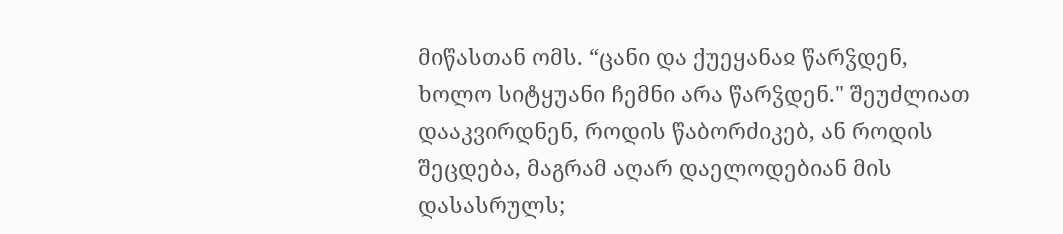მიწასთან ომს. “ცანი და ქუეყანაჲ წარჴდენ, ხოლო სიტყუანი ჩემნი არა წარჴდენ." შეუძლიათ დააკვირდნენ, როდის წაბორძიკებ, ან როდის შეცდება, მაგრამ აღარ დაელოდებიან მის დასასრულს;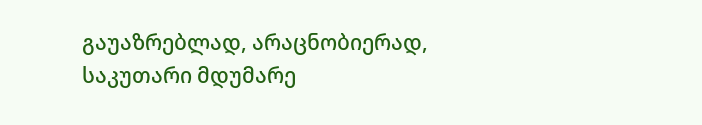გაუაზრებლად, არაცნობიერად, საკუთარი მდუმარე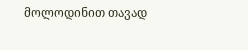მოლოდინით თავად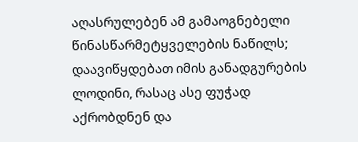აღასრულებენ ამ გამაოგნებელი წინასწარმეტყველების ნაწილს; დაავიწყდებათ იმის განადგურების ლოდინი, რასაც ასე ფუჭად აქრობდნენ და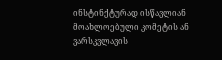ინსტინქტურად ისწავლიან მოახლოებული კომეტის ან ვარსკვლავის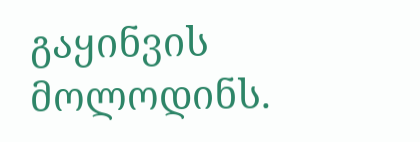გაყინვის მოლოდინს.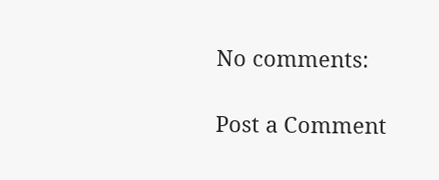No comments:

Post a Comment